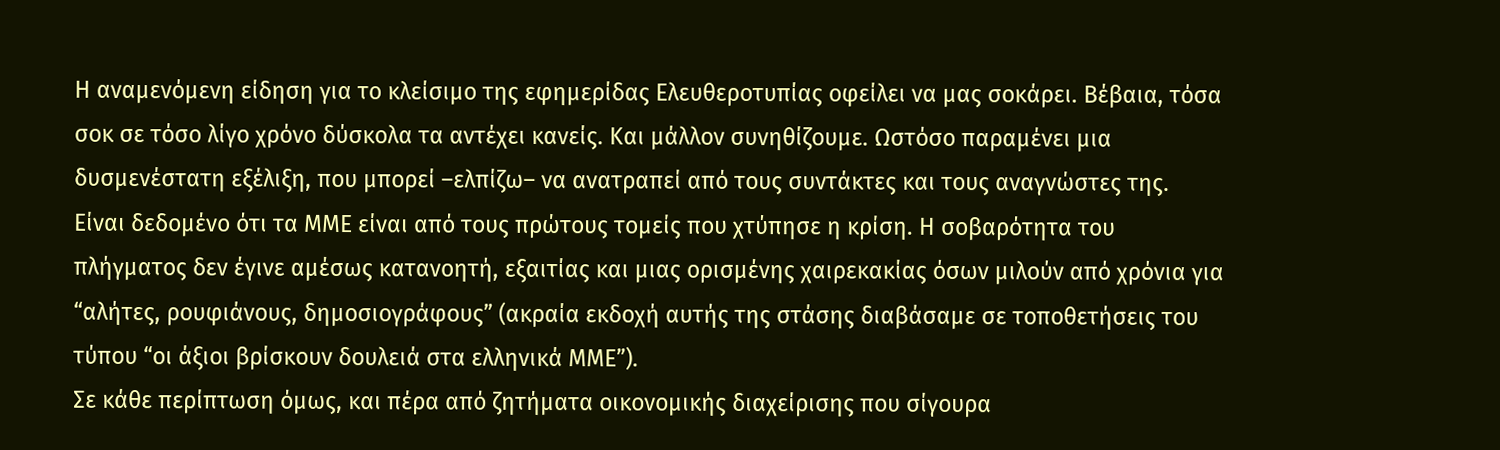Η αναμενόμενη είδηση για το κλείσιμο της εφημερίδας Ελευθεροτυπίας οφείλει να μας σοκάρει. Βέβαια, τόσα σοκ σε τόσο λίγο χρόνο δύσκολα τα αντέχει κανείς. Και μάλλον συνηθίζουμε. Ωστόσο παραμένει μια δυσμενέστατη εξέλιξη, που μπορεί –ελπίζω– να ανατραπεί από τους συντάκτες και τους αναγνώστες της.
Είναι δεδομένο ότι τα ΜΜΕ είναι από τους πρώτους τομείς που χτύπησε η κρίση. Η σοβαρότητα του πλήγματος δεν έγινε αμέσως κατανοητή, εξαιτίας και μιας ορισμένης χαιρεκακίας όσων μιλούν από χρόνια για “αλήτες, ρουφιάνους, δημοσιογράφους” (ακραία εκδοχή αυτής της στάσης διαβάσαμε σε τοποθετήσεις του τύπου “οι άξιοι βρίσκουν δουλειά στα ελληνικά ΜΜΕ”).
Σε κάθε περίπτωση όμως, και πέρα από ζητήματα οικονομικής διαχείρισης που σίγουρα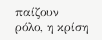παίζουν ρόλο, η κρίση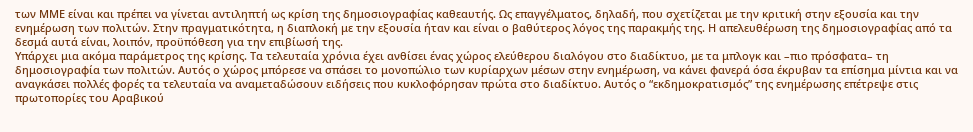των ΜΜΕ είναι και πρέπει να γίνεται αντιληπτή ως κρίση της δημοσιογραφίας καθεαυτής. Ως επαγγέλματος, δηλαδή, που σχετίζεται με την κριτική στην εξουσία και την ενημέρωση των πολιτών. Στην πραγματικότητα, η διαπλοκή με την εξουσία ήταν και είναι ο βαθύτερος λόγος της παρακμής της. Η απελευθέρωση της δημοσιογραφίας από τα δεσμά αυτά είναι, λοιπόν, προϋπόθεση για την επιβίωσή της.
Υπάρχει μια ακόμα παράμετρος της κρίσης. Τα τελευταία χρόνια έχει ανθίσει ένας χώρος ελεύθερου διαλόγου στο διαδίκτυο, με τα μπλογκ και –πιο πρόσφατα– τη δημοσιογραφία των πολιτών. Αυτός ο χώρος μπόρεσε να σπάσει το μονοπώλιο των κυρίαρχων μέσων στην ενημέρωση, να κάνει φανερά όσα έκρυβαν τα επίσημα μίντια και να αναγκάσει πολλές φορές τα τελευταία να αναμεταδώσουν ειδήσεις που κυκλοφόρησαν πρώτα στο διαδίκτυο. Αυτός ο “εκδημοκρατισμός” της ενημέρωσης επέτρεψε στις πρωτοπορίες του Αραβικού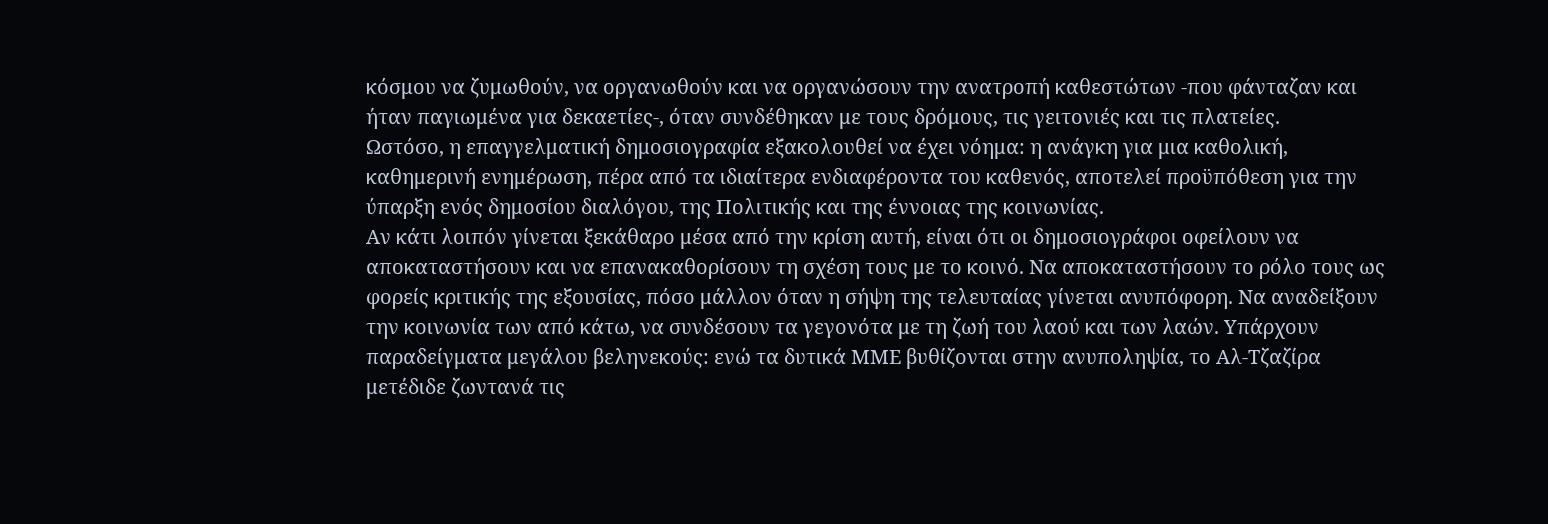κόσμου να ζυμωθούν, να οργανωθούν και να οργανώσουν την ανατροπή καθεστώτων -που φάνταζαν και ήταν παγιωμένα για δεκαετίες-, όταν συνδέθηκαν με τους δρόμους, τις γειτονιές και τις πλατείες.
Ωστόσο, η επαγγελματική δημοσιογραφία εξακολουθεί να έχει νόημα: η ανάγκη για μια καθολική, καθημερινή ενημέρωση, πέρα από τα ιδιαίτερα ενδιαφέροντα του καθενός, αποτελεί προϋπόθεση για την ύπαρξη ενός δημοσίου διαλόγου, της Πολιτικής και της έννοιας της κοινωνίας.
Αν κάτι λοιπόν γίνεται ξεκάθαρο μέσα από την κρίση αυτή, είναι ότι οι δημοσιογράφοι οφείλουν να αποκαταστήσουν και να επανακαθορίσουν τη σχέση τους με το κοινό. Να αποκαταστήσουν το ρόλο τους ως φορείς κριτικής της εξουσίας, πόσο μάλλον όταν η σήψη της τελευταίας γίνεται ανυπόφορη. Να αναδείξουν την κοινωνία των από κάτω, να συνδέσουν τα γεγονότα με τη ζωή του λαού και των λαών. Υπάρχουν παραδείγματα μεγάλου βεληνεκούς: ενώ τα δυτικά ΜΜΕ βυθίζονται στην ανυποληψία, το Αλ-Τζαζίρα μετέδιδε ζωντανά τις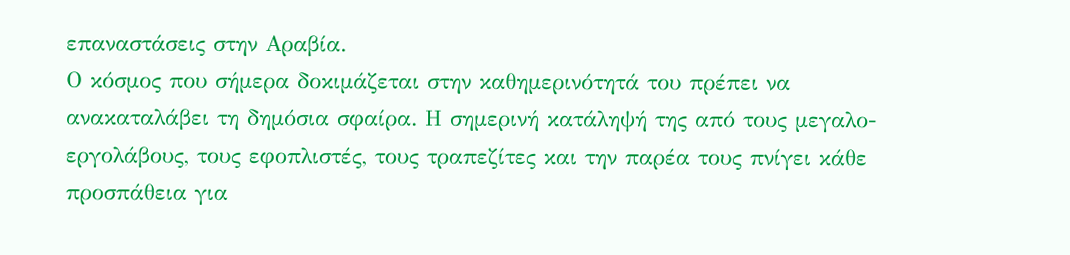επαναστάσεις στην Αραβία.
Ο κόσμος που σήμερα δοκιμάζεται στην καθημερινότητά του πρέπει να ανακαταλάβει τη δημόσια σφαίρα. Η σημερινή κατάληψή της από τους μεγαλο-εργολάβους, τους εφοπλιστές, τους τραπεζίτες και την παρέα τους πνίγει κάθε προσπάθεια για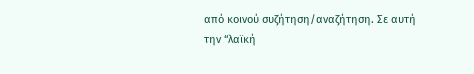από κοινού συζήτηση/αναζήτηση. Σε αυτή την “λαϊκή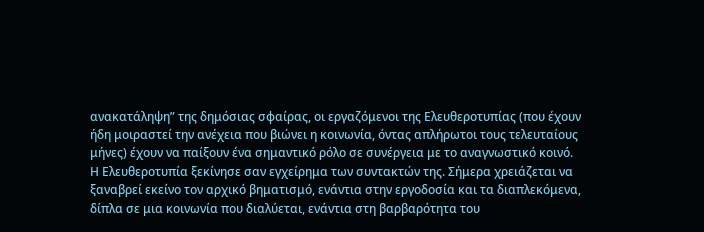ανακατάληψη” της δημόσιας σφαίρας, οι εργαζόμενοι της Ελευθεροτυπίας (που έχουν ήδη μοιραστεί την ανέχεια που βιώνει η κοινωνία, όντας απλήρωτοι τους τελευταίους μήνες) έχουν να παίξουν ένα σημαντικό ρόλο σε συνέργεια με το αναγνωστικό κοινό.
Η Ελευθεροτυπία ξεκίνησε σαν εγχείρημα των συντακτών της. Σήμερα χρειάζεται να ξαναβρεί εκείνο τον αρχικό βηματισμό, ενάντια στην εργοδοσία και τα διαπλεκόμενα, δίπλα σε μια κοινωνία που διαλύεται, ενάντια στη βαρβαρότητα του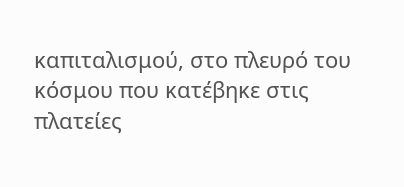καπιταλισμού, στο πλευρό του κόσμου που κατέβηκε στις πλατείες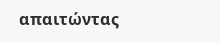απαιτώντας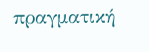πραγματική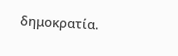δημοκρατία.